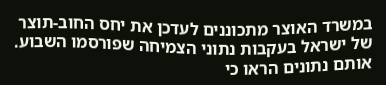במשרד האוצר מתכוננים לעדכן את יחס החוב-תוצר של ישראל בעקבות נתוני הצמיחה שפורסמו השבוע. אותם נתונים הראו כי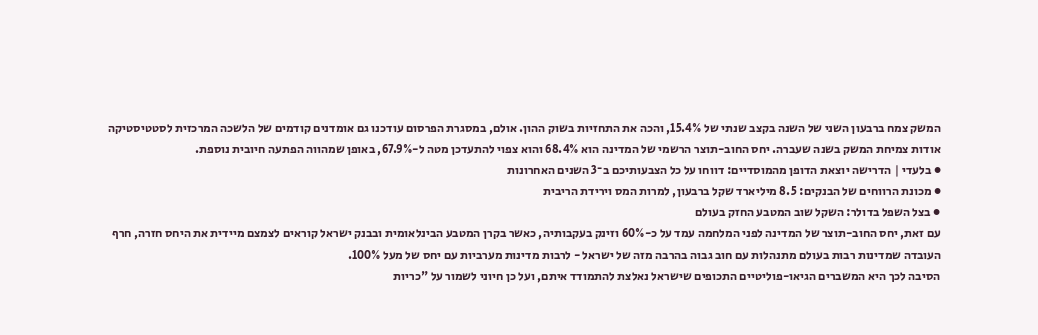המשק צמח ברבעון השני של השנה בקצב שנתי של 15.4%, והכה את התחזיות בשוק ההון. אולם, במסגרת הפרסום עודכנו גם אומדנים קודמים של הלשכה המרכזית לסטטיסטיקה אודות צמיחת המשק בשנה שעברה. יחס החוב-תוצר הרשמי של המדינה הוא 68.4% והוא צפוי להתעדכן מטה ל-67.9%, באופן שמהווה הפתעה חיובית נוספת.
● בלעדי | הדרישה יוצאת הדופן מהמוסדיים: דווחו על כל הצבעותיכם ב־3 השנים האחרונות
● מכונת הרווחים של הבנקים: 8.5 מיליארד שקל ברבעון, למרות המס וירידת הריבית
● בצל השפל בדולר: השקל שוב המטבע החזק בעולם
עם זאת, יחס החוב-תוצר של המדינה לפני המלחמה עמד על כ-60% וזינק בעקבותיה, כאשר בקרן המטבע הבינלאומית ובבנק ישראל קוראים לצמצם מיידית את היחס חזרה, חרף העובדה שמדינות רבות בעולם מתנהלות עם חוב גבוה בהרבה מזה של ישראל - לרבות מדינות מערביות עם יחס של מעל 100%.
הסיבה לכך היא המשברים הגיאו-פוליטיים התכופים שישראל נאלצת להתמודד איתם, ועל כן חיוני לשמור על "כריות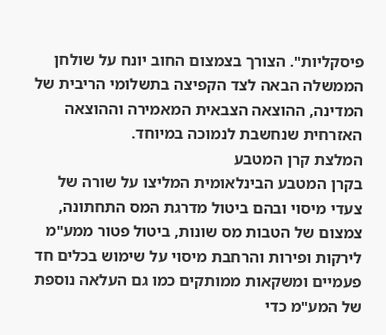פיסקליות". הצורך בצמצום החוב יונח על שולחן הממשלה הבאה לצד הקפיצה בתשלומי הריבית של המדינה, ההוצאה הצבאית המאמירה וההוצאה האזרחית שנחשבת לנמוכה במיוחד.
המלצת קרן המטבע
בקרן המטבע הבינלאומית המליצו על שורה של צעדי מיסוי ובהם ביטול מדרגת המס התחתונה, צמצום של הטבות מס שונות, ביטול פטור ממע"מ לירקות ופירות והרחבת מיסוי על שימוש בכלים חד פעמיים ומשקאות ממותקים כמו גם העלאה נוספת של המע"מ כדי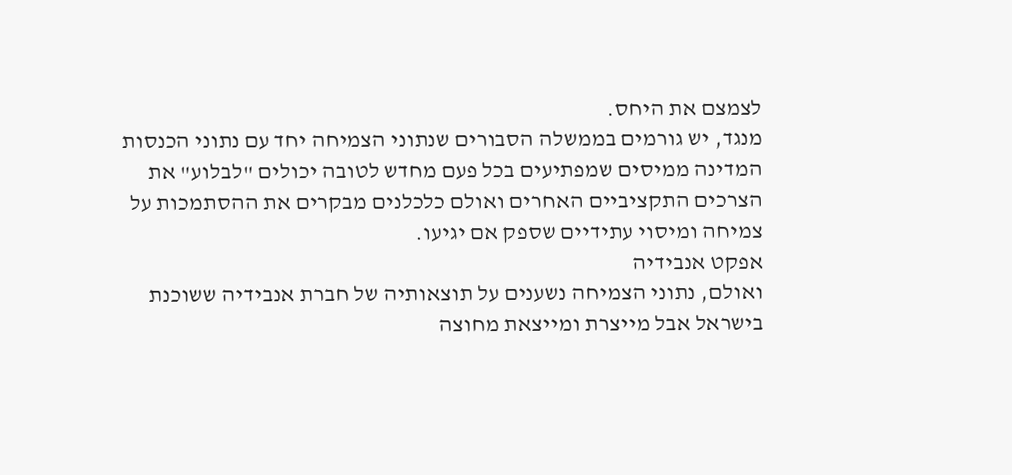לצמצם את היחס.
מנגד, יש גורמים בממשלה הסבורים שנתוני הצמיחה יחד עם נתוני הכנסות המדינה ממיסים שמפתיעים בכל פעם מחדש לטובה יכולים "לבלוע" את הצרכים התקציביים האחרים ואולם כלכלנים מבקרים את ההסתמכות על צמיחה ומיסוי עתידיים שספק אם יגיעו.
אפקט אנבידיה
ואולם, נתוני הצמיחה נשענים על תוצאותיה של חברת אנבידיה ששוכנת בישראל אבל מייצרת ומייצאת מחוצה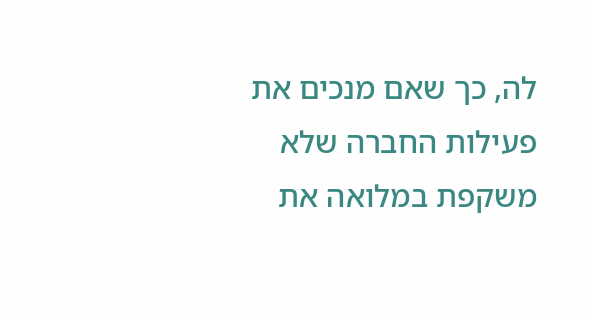לה, כך שאם מנכים את פעילות החברה שלא משקפת במלואה את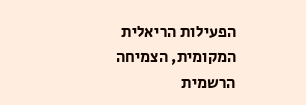הפעילות הריאלית המקומית, הצמיחה הרשמית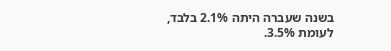בשנה שעברה היתה 2.1% בלבד, לעומת 3.5%.